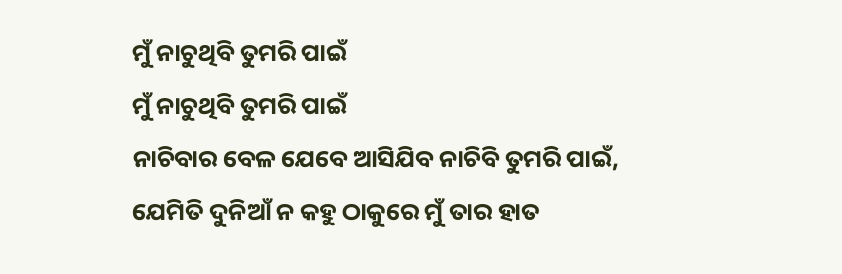ମୁଁ ନାଚୁଥିବି ତୁମରି ପାଇଁ
ମୁଁ ନାଚୁଥିବି ତୁମରି ପାଇଁ
ନାଚିବାର ବେଳ ଯେବେ ଆସିଯିବ ନାଚିବି ତୁମରି ପାଇଁ,
ଯେମିତି ଦୁନିଆଁ ନ କହୁ ଠାକୁରେ ମୁଁ ତାର ହାତ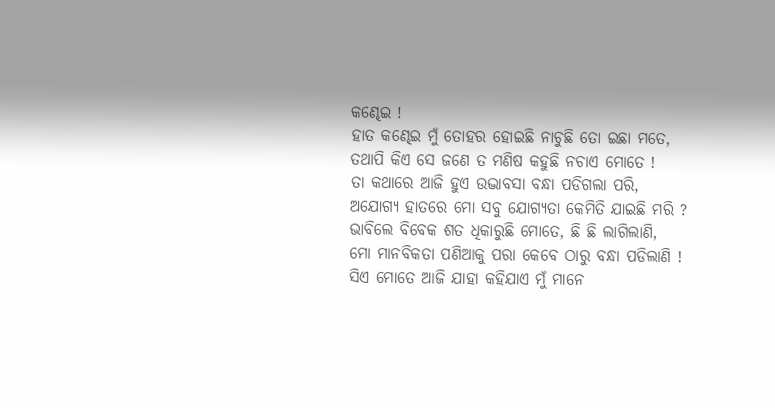କଣ୍ଢେଇ !
ହାତ କଣ୍ଢେଇ ମୁଁ ତୋହର ହୋଇଛି ନାଚୁଛି ତୋ ଇଛା ମତେ,
ତଥାପି କିଏ ସେ ଜଣେ ତ ମଣିଷ କହୁଛି ନଚାଏ ମୋତେ !
ତା କଥାରେ ଆଜି ହୁଏ ଉଦ୍ଭାବସା ବନ୍ଧା ପଡିଗଲା ପରି,
ଅଯୋଗ୍ୟ ହାତରେ ମୋ ସବୁ ଯୋଗ୍ୟତା କେମିତି ଯାଇଛି ମରି ?
ଭାବିଲେ ବିବେକ ଶତ ଧିକାରୁଛି ମୋତେ, ଛି ଛି ଲାଗିଲାଣି,
ମୋ ମାନବିକତା ପଣିଆକୁ ପରା କେବେ ଠାରୁ ବନ୍ଧା ପଡିଲାଣି !
ସିଏ ମୋତେ ଆଜି ଯାହା କହିଯାଏ ମୁଁ ମାନେ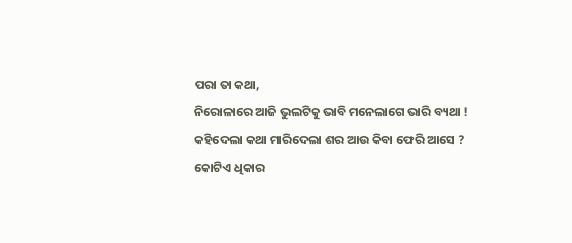ପରା ତା କଥା,
ନିରୋଳାରେ ଆଜି ଭୁଲଟିକୁ ଭାବି ମନେଲାଗେ ଭାରି ବ୍ୟଥା !
କହିଦେଲା କଥା ମାରିଦେଲା ଶର ଆଉ କିବା ଫେରି ଆସେ ?
କୋଟିଏ ଧିକାର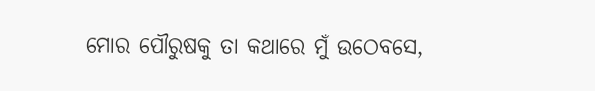ମୋର ପୌରୁଷକୁ ତା କଥାରେ ମୁଁ ଉଠେବସେ,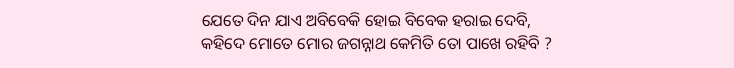ଯେତେ ଦିନ ଯାଏ ଅବିବେକି ହୋଇ ବିବେକ ହରାଇ ଦେବି,
କହିଦେ ମୋତେ ମୋର ଜଗନ୍ନାଥ କେମିତି ତୋ ପାଖେ ରହିବି ?